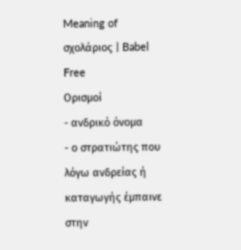Meaning of σχολάριος | Babel Free
Ορισμοί
- ανδρικό όνομα
- ο στρατιώτης που λόγω ανδρείας ή καταγωγής έμπαινε στην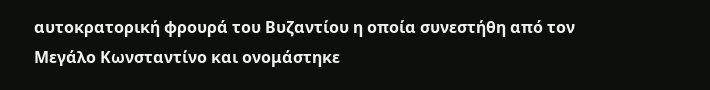αυτοκρατορική φρουρά του Βυζαντίου η οποία συνεστήθη από τον Μεγάλο Κωνσταντίνο και ονομάστηκε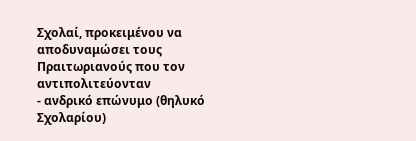Σχολαί, προκειμένου να αποδυναμώσει τους Πραιτωριανούς που τον αντιπολιτεύονταν
- ανδρικό επώνυμο (θηλυκό Σχολαρίου)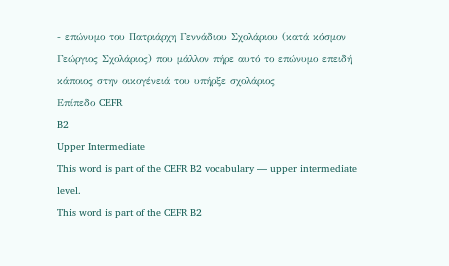- επώνυμο του Πατριάρχη Γεννάδιου Σχολάριου (κατά κόσμον Γεώργιος Σχολάριος) που μάλλον πήρε αυτό το επώνυμο επειδή κάποιος στην οικογένειά του υπήρξε σχολάριος
Επίπεδο CEFR
B2
Upper Intermediate
This word is part of the CEFR B2 vocabulary — upper intermediate level.
This word is part of the CEFR B2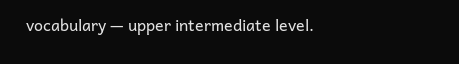vocabulary — upper intermediate level.